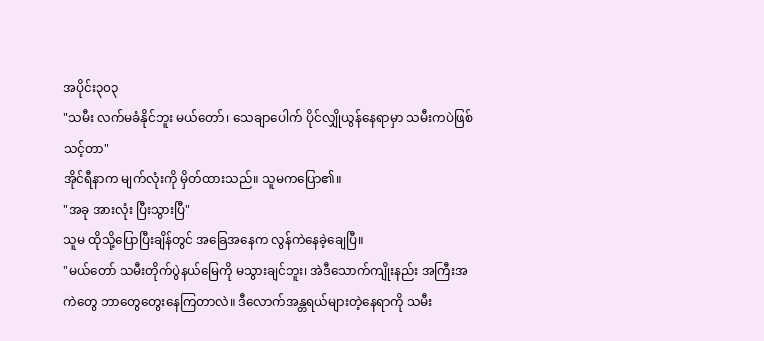အပိုင်း၃၀၃
"သမီး လက်မခံနိုင်ဘူး မယ်တော်၊ သေချာပေါက် ပိုင်လျှိုယွန်နေရာမှာ သမီးကပဲဖြစ်သင့်တာ"
အိုင်ရီနာက မျက်လုံးကို မှိတ်ထားသည်။ သူမကပြော၏။
"အခု အားလုံး ပြီးသွားပြီ"
သူမ ထိုသို့ပြောပြီးချိန်တွင် အခြေအနေက လွန်ကဲနေခဲ့ချေပြီ။
"မယ်တော် သမီးတိုက်ပွဲနယ်မြေကို မသွားချင်ဘူး၊ အဲဒီသောက်ကျိုးနည်း အကြီးအကဲတွေ ဘာတွေတွေးနေကြတာလဲ။ ဒီလောက်အန္တရယ်များတဲ့နေရာကို သမီး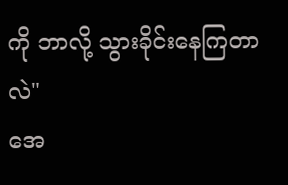ကို ဘာလို့ သွားခိုင်းနေကြတာလဲ"
အေ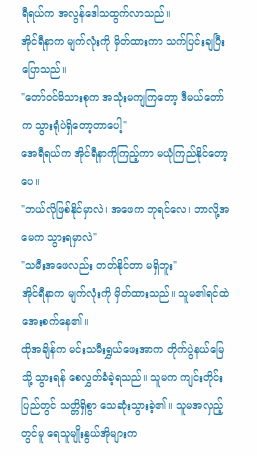ရီရယ်က အလွန်ဒေါသထွက်လာသည်။
အိုင်ရီနာက မျက်လုံးကို မှိတ်ထားကာ သက်ပြင်းချပြီး ပြောသည်။
"တော်ဝင်မိသားစုက အသုံးမကျကြတော့ ဒီမယ်တော်က သွားရုံပဲရှိတော့တာပေါ့"
အေရီရယ်က အိုင်ရီနာကိုကြည့်ကာ မယုံကြည်နိုင်တော့ပေ။
"ဘယ်လိုဖြစ်နိုင်မှာလဲ၊ အဖေက ဘုရင်လေ၊ ဘာလို့အမေက သွားရမှာလဲ"
"သမီးအဖေလည်း တတ်နိုင်တာ မရှိဘူး"
အိုင်ရီနာက မျက်လုံးကို မှိတ်ထားသည်။ သူမ၏ရင်ထဲ အေးစက်နေ၏။
ထိုအချိန်က မင်းသမီးရွှယ်ဖေးအာက တိုက်ပွဲနယ်မြေသို့ သွားရန် စေလွှတ်ခံခဲ့ရသည်။ သူမက ကျင်းတိုင်းပြည်တွင် သတ္တိရှိစွာ သေဆုံးသွားခဲ့၏။ သူမအလှည့်တွင်မူ ရေသူမျိုးနွယ်အိုများက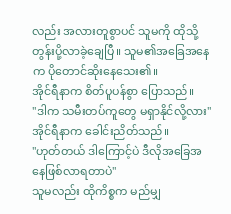လည်း အလားတူစွာပင် သူမကို ထိုသို့ တွန်းပို့လာခဲ့ချေပြီ။ သူမ၏အခြေအနေက ပိုတောင်ဆိုးနေသေး၏။
အိုင်ရီနာက စိတ်ပူပန်စွာ ပြောသည်။
"ဒါက သမီးတပ်ကူတွေ မရှာနိုင်လို့လား"
အိုင်ရီနာက ခေါင်းညိတ်သည်။
"ဟုတ်တယ် ဒါကြောင့်ပဲ ဒီလိုအခြေအနေဖြစ်လာရတာပဲ"
သူမလည်း ထိုကိစ္စက မည်မျှ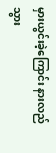မှားယွင်းခဲ့ကြောင်း နားလည်သွား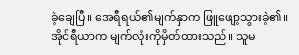ခဲ့ချေပြီ။ အေရီရယ်၏မျက်နှာက ဖြူဖျော့သွားခဲ့၏။ အိုင်ရီယာက မျက်လုံးကိုမှိတ်ထားသည်။ သူမ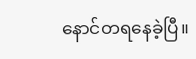နောင်တရနေခဲ့ပြီ။